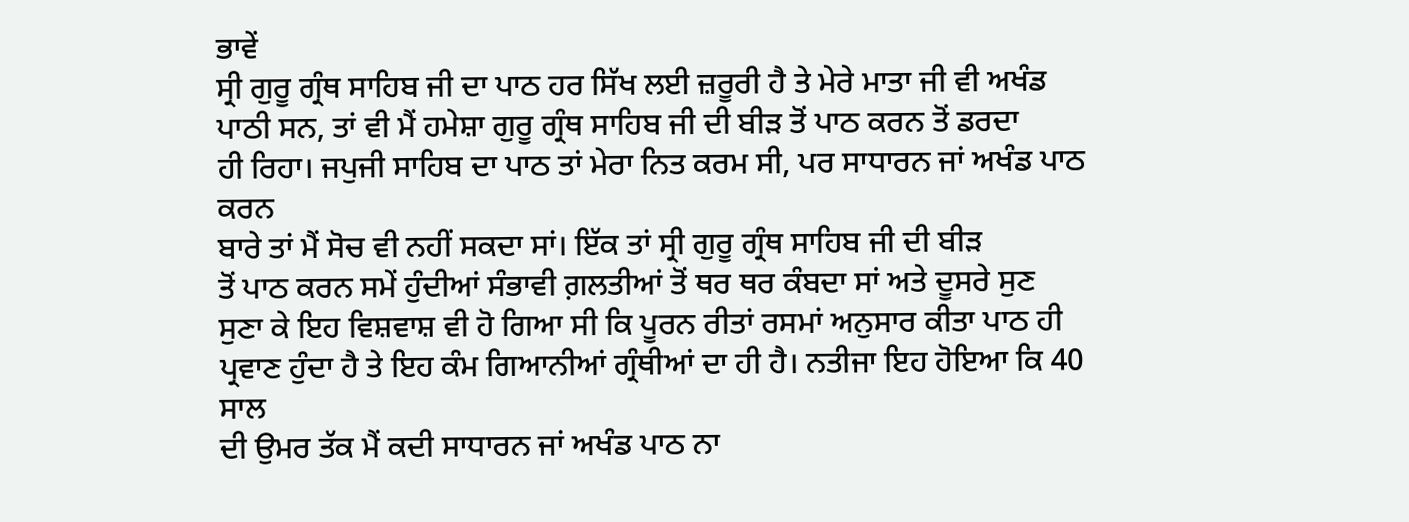ਭਾਵੇਂ
ਸ੍ਰੀ ਗੁਰੂ ਗ੍ਰੰਥ ਸਾਹਿਬ ਜੀ ਦਾ ਪਾਠ ਹਰ ਸਿੱਖ ਲਈ ਜ਼ਰੂਰੀ ਹੈ ਤੇ ਮੇਰੇ ਮਾਤਾ ਜੀ ਵੀ ਅਖੰਡ
ਪਾਠੀ ਸਨ, ਤਾਂ ਵੀ ਮੈਂ ਹਮੇਸ਼ਾ ਗੁਰੂ ਗ੍ਰੰਥ ਸਾਹਿਬ ਜੀ ਦੀ ਬੀੜ ਤੋਂ ਪਾਠ ਕਰਨ ਤੋਂ ਡਰਦਾ
ਹੀ ਰਿਹਾ। ਜਪੁਜੀ ਸਾਹਿਬ ਦਾ ਪਾਠ ਤਾਂ ਮੇਰਾ ਨਿਤ ਕਰਮ ਸੀ, ਪਰ ਸਾਧਾਰਨ ਜਾਂ ਅਖੰਡ ਪਾਠ ਕਰਨ
ਬਾਰੇ ਤਾਂ ਮੈਂ ਸੋਚ ਵੀ ਨਹੀਂ ਸਕਦਾ ਸਾਂ। ਇੱਕ ਤਾਂ ਸ੍ਰੀ ਗੁਰੂ ਗ੍ਰੰਥ ਸਾਹਿਬ ਜੀ ਦੀ ਬੀੜ
ਤੋਂ ਪਾਠ ਕਰਨ ਸਮੇਂ ਹੁੰਦੀਆਂ ਸੰਭਾਵੀ ਗ਼ਲਤੀਆਂ ਤੋਂ ਥਰ ਥਰ ਕੰਬਦਾ ਸਾਂ ਅਤੇ ਦੂਸਰੇ ਸੁਣ
ਸੁਣਾ ਕੇ ਇਹ ਵਿਸ਼ਵਾਸ਼ ਵੀ ਹੋ ਗਿਆ ਸੀ ਕਿ ਪੂਰਨ ਰੀਤਾਂ ਰਸਮਾਂ ਅਨੁਸਾਰ ਕੀਤਾ ਪਾਠ ਹੀ
ਪ੍ਰਵਾਣ ਹੁੰਦਾ ਹੈ ਤੇ ਇਹ ਕੰਮ ਗਿਆਨੀਆਂ ਗ੍ਰੰਥੀਆਂ ਦਾ ਹੀ ਹੈ। ਨਤੀਜਾ ਇਹ ਹੋਇਆ ਕਿ 40 ਸਾਲ
ਦੀ ਉਮਰ ਤੱਕ ਮੈਂ ਕਦੀ ਸਾਧਾਰਨ ਜਾਂ ਅਖੰਡ ਪਾਠ ਨਾ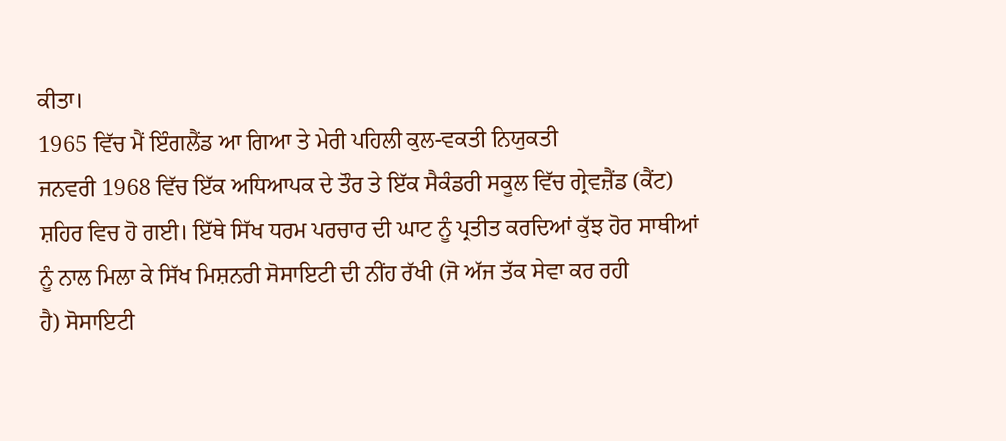ਕੀਤਾ।
1965 ਵਿੱਚ ਮੈਂ ਇੰਗਲੈਂਡ ਆ ਗਿਆ ਤੇ ਮੇਰੀ ਪਹਿਲੀ ਕੁਲ-ਵਕਤੀ ਨਿਯੁਕਤੀ
ਜਨਵਰੀ 1968 ਵਿੱਚ ਇੱਕ ਅਧਿਆਪਕ ਦੇ ਤੌਰ ਤੇ ਇੱਕ ਸੈਕੰਡਰੀ ਸਕੂਲ ਵਿੱਚ ਗ੍ਰੇਵਜ਼ੈਂਡ (ਕੈਂਟ)
ਸ਼ਹਿਰ ਵਿਚ ਹੋ ਗਈ। ਇੱਥੇ ਸਿੱਖ ਧਰਮ ਪਰਚਾਰ ਦੀ ਘਾਟ ਨੂੰ ਪ੍ਰਤੀਤ ਕਰਦਿਆਂ ਕੁੱਝ ਹੋਰ ਸਾਥੀਆਂ
ਨੂੰ ਨਾਲ ਮਿਲਾ ਕੇ ਸਿੱਖ ਮਿਸ਼ਨਰੀ ਸੋਸਾਇਟੀ ਦੀ ਨੀਂਹ ਰੱਖੀ (ਜੋ ਅੱਜ ਤੱਕ ਸੇਵਾ ਕਰ ਰਹੀ
ਹੈ) ਸੋਸਾਇਟੀ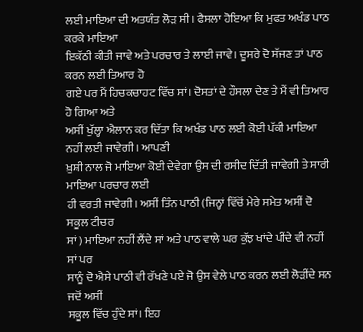ਲਈ ਮਾਇਆ ਦੀ ਅਤਯੰਤ ਲੋੜ ਸੀ। ਫੈਸਲਾ ਹੋਇਆ ਕਿ ਮੁਫਤ ਅਖੰਡ ਪਾਠ ਕਰਕੇ ਮਾਇਆ
ਇਕੱਠੀ ਕੀਤੀ ਜਾਵੇ ਅਤੇ ਪਰਚਾਰ ਤੇ ਲਾਈ ਜਾਵੇ। ਦੂਸਰੇ ਦੋ ਸੱਜਣ ਤਾਂ ਪਾਠ ਕਰਨ ਲਈ ਤਿਆਰ ਹੋ
ਗਏ ਪਰ ਮੈਂ ਹਿਚਕਚਾਹਟ ਵਿੱਚ ਸਾਂ। ਦੋਸਤਾਂ ਦੇ ਹੌਸਲਾ ਦੇਣ ਤੇ ਮੈਂ ਵੀ ਤਿਆਰ ਹੋ ਗਿਆ ਅਤੇ
ਅਸੀਂ ਖੁੱਲ੍ਹਾ ਐਲਾਨ ਕਰ ਦਿੱਤਾ ਕਿ ਅਖੰਡ ਪਾਠ ਲਈ ਕੋਈ ਪੱਕੀ ਮਾਇਆ ਨਹੀਂ ਲਈ ਜਾਵੇਗੀ। ਆਪਣੀ
ਖ਼ੁਸ਼ੀ ਨਾਲ ਜੋ ਮਾਇਆ ਕੋਈ ਦੇਵੇਗਾ ਉਸ ਦੀ ਰਸੀਦ ਦਿੱਤੀ ਜਾਵੇਗੀ ਤੇ ਸਾਰੀ ਮਾਇਆ ਪਰਚਾਰ ਲਈ
ਹੀ ਵਰਤੀ ਜਾਵੇਗੀ। ਅਸੀਂ ਤਿੰਨ ਪਾਠੀ (ਜਿਨ੍ਹਾਂ ਵਿੱਚੋਂ ਮੇਰੇ ਸਮੇਤ ਅਸੀਂ ਦੋ ਸਕੂਲ ਟੀਚਰ
ਸਾਂ ) ਮਾਇਆ ਨਹੀਂ ਲੈਂਦੇ ਸਾਂ ਅਤੇ ਪਾਠ ਵਾਲੇ ਘਰ ਕੁੱਝ ਖਾਂਦੇ ਪੀਂਦੇ ਵੀ ਨਹੀਂ ਸਾਂ ਪਰ
ਸਾਨੂੰ ਦੋ ਐਸੇ ਪਾਠੀ ਵੀ ਰੱਖਣੇ ਪਏ ਜੋ ਉਸ ਵੇਲੇ ਪਾਠ ਕਰਨ ਲਈ ਲੋੜੀਂਦੇ ਸਨ ਜਦੋਂ ਅਸੀਂ
ਸਕੂਲ ਵਿੱਚ ਹੁੰਦੇ ਸਾਂ। ਇਹ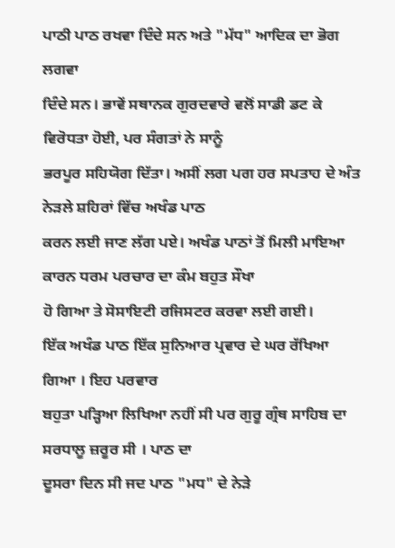ਪਾਠੀ ਪਾਠ ਰਖਵਾ ਦਿੰਦੇ ਸਨ ਅਤੇ "ਮੱਧ" ਆਦਿਕ ਦਾ ਭੋਗ ਲਗਵਾ
ਦਿੰਦੇ ਸਨ। ਭਾਵੇਂ ਸਥਾਨਕ ਗੁਰਦਵਾਰੇ ਵਲੋਂ ਸਾਡੀ ਡਟ ਕੇ ਵਿਰੋਧਤਾ ਹੋਈ, ਪਰ ਸੰਗਤਾਂ ਨੇ ਸਾਨੂੰ
ਭਰਪੂਰ ਸਹਿਯੋਗ ਦਿੱਤਾ। ਅਸੀਂ ਲਗ ਪਗ ਹਰ ਸਪਤਾਹ ਦੇ ਅੰਤ ਨੇੜਲੇ ਸ਼ਹਿਰਾਂ ਵਿੱਚ ਅਖੰਡ ਪਾਠ
ਕਰਨ ਲਈ ਜਾਣ ਲੱਗ ਪਏ। ਅਖੰਡ ਪਾਠਾਂ ਤੋਂ ਮਿਲੀ ਮਾਇਆ ਕਾਰਨ ਧਰਮ ਪਰਚਾਰ ਦਾ ਕੰਮ ਬਹੁਤ ਸੌਖਾ
ਹੋ ਗਿਆ ਤੇ ਸੋਸਾਇਟੀ ਰਜਿਸਟਰ ਕਰਵਾ ਲਈ ਗਈ।
ਇੱਕ ਅਖੰਡ ਪਾਠ ਇੱਕ ਸੁਨਿਆਰ ਪ੍ਰਵਾਰ ਦੇ ਘਰ ਰੱਖਿਆ ਗਿਆ । ਇਹ ਪਰਵਾਰ
ਬਹੁਤਾ ਪੜ੍ਹਿਆ ਲਿਖਿਆ ਨਹੀਂ ਸੀ ਪਰ ਗੁਰੂ ਗ੍ਰੰਥ ਸਾਹਿਬ ਦਾ ਸਰਧਾਲੂ ਜ਼ਰੂਰ ਸੀ । ਪਾਠ ਦਾ
ਦੂਸਰਾ ਦਿਨ ਸੀ ਜਦ ਪਾਠ "ਮਧ" ਦੇ ਨੇੜੇ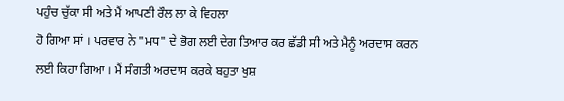ਪਹੁੰਚ ਚੁੱਕਾ ਸੀ ਅਤੇ ਮੈਂ ਆਪਣੀ ਰੌਲ ਲਾ ਕੇ ਵਿਹਲਾ
ਹੋ ਗਿਆ ਸਾਂ । ਪਰਵਾਰ ਨੇ "ਮਧ" ਦੇ ਭੋਗ ਲਈ ਦੇਗ ਤਿਆਰ ਕਰ ਛੱਡੀ ਸੀ ਅਤੇ ਮੈਨੂੰ ਅਰਦਾਸ ਕਰਨ
ਲਈ ਕਿਹਾ ਗਿਆ । ਮੈਂ ਸੰਗਤੀ ਅਰਦਾਸ ਕਰਕੇ ਬਹੁਤਾ ਖੁਸ਼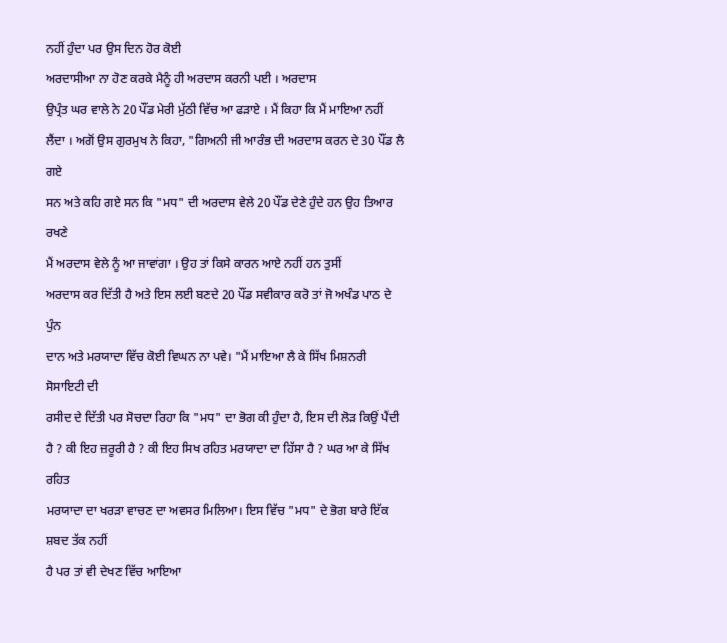ਨਹੀਂ ਹੁੰਦਾ ਪਰ ਉਸ ਦਿਨ ਹੋਰ ਕੋਈ
ਅਰਦਾਸੀਆ ਨਾ ਹੋਣ ਕਰਕੇ ਮੈਨੂੰ ਹੀ ਅਰਦਾਸ ਕਰਨੀ ਪਈ । ਅਰਦਾਸ
ਉਪ੍ਰੰਤ ਘਰ ਵਾਲੇ ਨੇ 20 ਪੌਂਡ ਮੇਰੀ ਮੁੱਠੀ ਵਿੱਚ ਆ ਫੜਾਏ । ਮੈਂ ਕਿਹਾ ਕਿ ਮੈਂ ਮਾਇਆ ਨਹੀਂ
ਲੈਂਦਾ । ਅਗੋਂ ਉਸ ਗੁਰਮੁਖ ਨੇ ਕਿਹਾ, "ਗਿਅਨੀ ਜੀ ਆਰੰਭ ਦੀ ਅਰਦਾਸ ਕਰਨ ਦੇ 30 ਪੌਂਡ ਲੈ ਗਏ
ਸਨ ਅਤੇ ਕਹਿ ਗਏ ਸਨ ਕਿ "ਮਧ" ਦੀ ਅਰਦਾਸ ਵੇਲੇ 20 ਪੌਂਡ ਦੇਣੇ ਹੁੰਦੇ ਹਨ ਉਹ ਤਿਆਰ ਰਖਣੇ
ਮੈਂ ਅਰਦਾਸ ਵੇਲੇ ਨੂੰ ਆ ਜਾਵਾਂਗਾ । ਉਹ ਤਾਂ ਕਿਸੇ ਕਾਰਨ ਆਏ ਨਹੀਂ ਹਨ ਤੁਸੀਂ
ਅਰਦਾਸ ਕਰ ਦਿੱਤੀ ਹੈ ਅਤੇ ਇਸ ਲਈ ਬਣਦੇ 20 ਪੌਂਡ ਸਵੀਕਾਰ ਕਰੋ ਤਾਂ ਜੋ ਅਖੰਡ ਪਾਠ ਦੇ ਪੁੰਨ
ਦਾਨ ਅਤੇ ਮਰਯਾਦਾ ਵਿੱਚ ਕੋਈ ਵਿਘਨ ਨਾ ਪਵੇ। "ਮੈਂ ਮਾਇਆ ਲੈ ਕੇ ਸਿੱਖ ਮਿਸ਼ਨਰੀ ਸੋਸਾਇਟੀ ਦੀ
ਰਸੀਦ ਦੇ ਦਿੱਤੀ ਪਰ ਸੋਚਦਾ ਰਿਹਾ ਕਿ "ਮਧ" ਦਾ ਭੋਗ ਕੀ ਹੁੰਦਾ ਹੈ, ਇਸ ਦੀ ਲੋੜ ਕਿਉਂ ਪੈਂਦੀ
ਹੈ ? ਕੀ ਇਹ ਜ਼ਰੂਰੀ ਹੈ ? ਕੀ ਇਹ ਸਿਖ ਰਹਿਤ ਮਰਯਾਦਾ ਦਾ ਹਿੱਸਾ ਹੈ ? ਘਰ ਆ ਕੇ ਸਿੱਖ ਰਹਿਤ
ਮਰਯਾਦਾ ਦਾ ਖਰੜਾ ਵਾਚਣ ਦਾ ਅਵਸਰ ਮਿਲਿਆ। ਇਸ ਵਿੱਚ "ਮਧ" ਦੇ ਭੋਗ ਬਾਰੇ ਇੱਕ ਸ਼ਬਦ ਤੱਕ ਨਹੀਂ
ਹੈ ਪਰ ਤਾਂ ਵੀ ਦੇਖਣ ਵਿੱਚ ਆਇਆ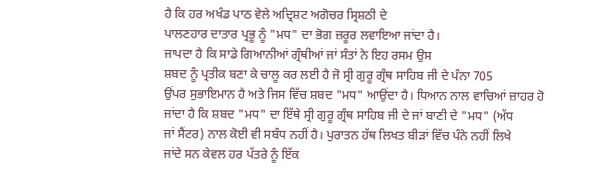ਹੈ ਕਿ ਹਰ ਅਖੰਡ ਪਾਠ ਵੇਲੇ ਅਦ੍ਰਿਸ਼ਟ ਅਗੋਚਰ ਸ੍ਰਿਸ਼ਠੀ ਦੇ
ਪਾਲਣਹਾਰ ਦਾਤਾਰ ਪ੍ਰਭੂ ਨੂੰ "ਮਧ" ਦਾ ਭੋਗ ਜ਼ਰੂਰ ਲਵਾਇਆ ਜਾਂਦਾ ਹੈ।
ਜਾਪਦਾ ਹੈ ਕਿ ਸਾਡੇ ਗਿਆਨੀਆਂ ਗ੍ਰੰਥੀਆਂ ਜਾਂ ਸੰਤਾਂ ਨੇ ਇਹ ਰਸਮ ਉਸ
ਸ਼ਬਦ ਨੂੰ ਪ੍ਰਤੀਕ ਬਣਾ ਕੇ ਚਾਲੂ ਕਰ ਲਈ ਹੈ ਜੋ ਸ੍ਰੀ ਗੁਰੂ ਗ੍ਰੰਥ ਸਾਹਿਬ ਜੀ ਦੇ ਪੰਨਾ 705
ਉਂਪਰ ਸੁਭਾਇਮਾਨ ਹੈ ਅਤੇ ਜਿਸ ਵਿੱਚ ਸ਼ਬਦ "ਮਧ" ਆਉਂਦਾ ਹੈ। ਧਿਆਨ ਨਾਲ ਵਾਚਿਆਂ ਜ਼ਾਹਰ ਹੋ
ਜਾਂਦਾ ਹੈ ਕਿ ਸ਼ਬਦ "ਮਧ" ਦਾ ਇੱਥੇ ਸ੍ਰੀ ਗੁਰੂ ਗ੍ਰੰਥ ਸਾਹਿਬ ਜੀ ਦੇ ਜਾਂ ਬਾਣੀ ਦੇ "ਮਧ" (ਅੱਧ
ਜਾਂ ਸੈਂਟਰ) ਨਾਲ ਕੋਈ ਵੀ ਸਬੰਧ ਨਹੀਂ ਹੈ। ਪੁਰਾਤਨ ਹੱਥ ਲਿਖਤ ਬੀੜਾਂ ਵਿੱਚ ਪੰਨੇ ਨਹੀਂ ਲਿਖੇ
ਜਾਂਦੇ ਸਨ ਕੇਵਲ ਹਰ ਪੱਤਰੇ ਨੂੰ ਇੱਕ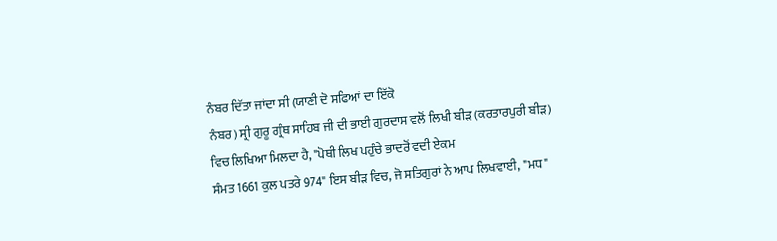ਨੰਬਰ ਦਿੱਤਾ ਜਾਂਦਾ ਸੀ (ਯਾਣੀ ਦੋ ਸਫਿਆਂ ਦਾ ਇੱਕੋ
ਨੰਬਰ) ਸ੍ਰੀ ਗੁਰੂ ਗ੍ਰੰਥ ਸਾਹਿਬ ਜੀ ਦੀ ਭਾਈ ਗੁਰਦਾਸ ਵਲੋਂ ਲਿਖੀ ਬੀੜ (ਕਰਤਾਰਪੁਰੀ ਬੀੜ)
ਵਿਚ ਲਿਖਿਆ ਮਿਲਦਾ ਹੈ, "ਪੋਥੀ ਲਿਖ ਪਹੁੰਚੇ ਭਾਦਰੋਂ ਵਦੀ ਏਕਮ
ਸੰਮਤ 1661 ਕੁਲ ਪਤਰੇ 974" ਇਸ ਬੀੜ ਵਿਚ, ਜੋ ਸਤਿਗੁਰਾਂ ਨੇ ਆਪ ਲਿਖਵਾਈ, "ਮਧ"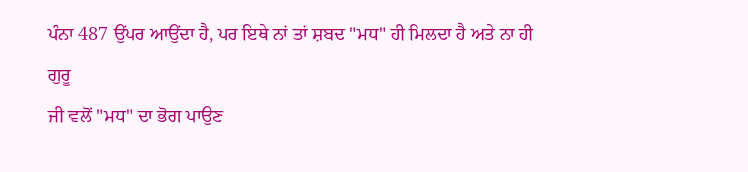ਪੰਨਾ 487 ਉਂਪਰ ਆਉਂਦਾ ਹੈ, ਪਰ ਇਥੇ ਨਾਂ ਤਾਂ ਸ਼ਬਦ "ਮਧ" ਹੀ ਮਿਲਦਾ ਹੈ ਅਤੇ ਨਾ ਹੀ ਗੁਰੂ
ਜੀ ਵਲੋਂ "ਮਧ" ਦਾ ਭੋਗ ਪਾਉਣ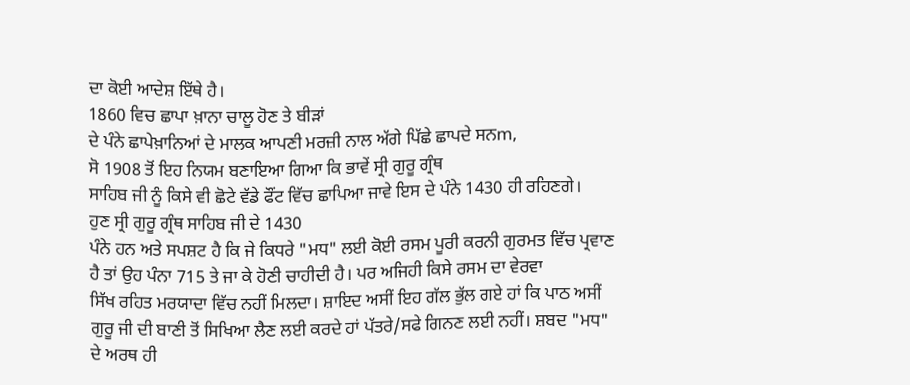ਦਾ ਕੋਈ ਆਦੇਸ਼ ਇੱਥੇ ਹੈ।
1860 ਵਿਚ ਛਾਪਾ ਖ਼ਾਨਾ ਚਾਲੂ ਹੋਣ ਤੇ ਬੀੜਾਂ
ਦੇ ਪੰਨੇ ਛਾਪੇਖ਼ਾਨਿਆਂ ਦੇ ਮਾਲਕ ਆਪਣੀ ਮਰਜ਼ੀ ਨਾਲ ਅੱਗੇ ਪਿੱਛੇ ਛਾਪਦੇ ਸਨm,
ਸੋ 1908 ਤੋਂ ਇਹ ਨਿਯਮ ਬਣਾਇਆ ਗਿਆ ਕਿ ਭਾਵੇਂ ਸ੍ਰੀ ਗੁਰੂ ਗ੍ਰੰਥ
ਸਾਹਿਬ ਜੀ ਨੂੰ ਕਿਸੇ ਵੀ ਛੋਟੇ ਵੱਡੇ ਫੌਂਟ ਵਿੱਚ ਛਾਪਿਆ ਜਾਵੇ ਇਸ ਦੇ ਪੰਨੇ 1430 ਹੀ ਰਹਿਣਗੇ।
ਹੁਣ ਸ੍ਰੀ ਗੁਰੂ ਗ੍ਰੰਥ ਸਾਹਿਬ ਜੀ ਦੇ 1430
ਪੰਨੇ ਹਨ ਅਤੇ ਸਪਸ਼ਟ ਹੈ ਕਿ ਜੇ ਕਿਧਰੇ "ਮਧ" ਲਈ ਕੋਈ ਰਸਮ ਪੂਰੀ ਕਰਨੀ ਗੁਰਮਤ ਵਿੱਚ ਪ੍ਰਵਾਣ
ਹੈ ਤਾਂ ਉਹ ਪੰਨਾ 715 ਤੇ ਜਾ ਕੇ ਹੋਣੀ ਚਾਹੀਦੀ ਹੈ। ਪਰ ਅਜਿਹੀ ਕਿਸੇ ਰਸਮ ਦਾ ਵੇਰਵਾ
ਸਿੱਖ ਰਹਿਤ ਮਰਯਾਦਾ ਵਿੱਚ ਨਹੀਂ ਮਿਲਦਾ। ਸ਼ਾਇਦ ਅਸੀਂ ਇਹ ਗੱਲ ਭੁੱਲ ਗਏ ਹਾਂ ਕਿ ਪਾਠ ਅਸੀਂ
ਗੁਰੂ ਜੀ ਦੀ ਬਾਣੀ ਤੋਂ ਸਿਖਿਆ ਲੈਣ ਲਈ ਕਰਦੇ ਹਾਂ ਪੱਤਰੇ/ਸਫੇ ਗਿਨਣ ਲਈ ਨਹੀਂ। ਸ਼ਬਦ "ਮਧ"
ਦੇ ਅਰਥ ਹੀ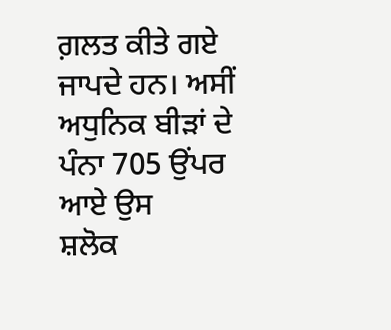ਗ਼ਲਤ ਕੀਤੇ ਗਏ ਜਾਪਦੇ ਹਨ। ਅਸੀਂ ਅਧੁਨਿਕ ਬੀੜਾਂ ਦੇ ਪੰਨਾ 705 ਉਂਪਰ ਆਏ ਉਸ
ਸ਼ਲੋਕ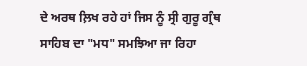ਦੇ ਅਰਥ ਲ਼ਿਖ ਰਹੇ ਹਾਂ ਜਿਸ ਨੂੰ ਸ੍ਰੀ ਗੁਰੂ ਗ੍ਰੰਥ ਸਾਹਿਬ ਦਾ "ਮਧ" ਸਮਝਿਆ ਜਾ ਰਿਹਾ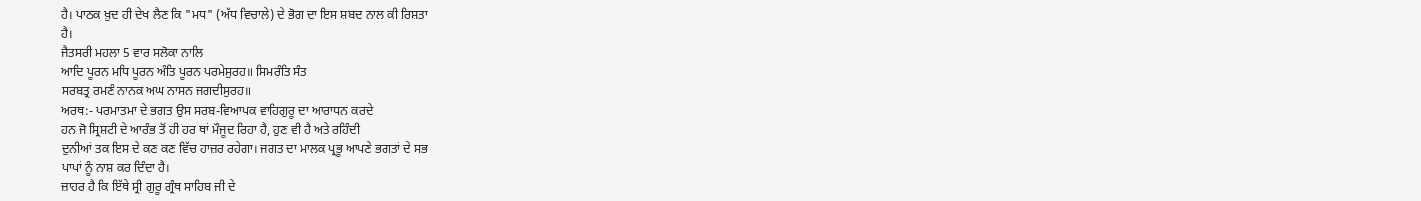ਹੈ। ਪਾਠਕ ਖ਼ੁਦ ਹੀ ਦੇਖ ਲੈਣ ਕਿ "ਮਧ" (ਅੱਧ ਵਿਚਾਲੇ) ਦੇ ਭੋਗ ਦਾ ਇਸ ਸ਼ਬਦ ਨਾਲ ਕੀ ਰਿਸ਼ਤਾ
ਹੈ।
ਜੈਤਸਰੀ ਮਹਲਾ 5 ਵਾਰ ਸਲੋਕਾ ਨਾਲਿ
ਆਦਿ ਪੂਰਨ ਮਧਿ ਪੂਰਨ ਅੰਤਿ ਪੂਰਨ ਪਰਮੇਸੁਰਹ॥ ਸਿਮਰੰਤਿ ਸੰਤ
ਸਰਬਤ੍ਰ ਰਮਣੰ ਨਾਨਕ ਅਘ ਨਾਸਨ ਜਗਦੀਸੁਰਹ॥
ਅਰਥ:- ਪਰਮਾਤਮਾ ਦੇ ਭਗਤ ਉਸ ਸਰਬ-ਵਿਆਪਕ ਵਾਹਿਗੁਰੂ ਦਾ ਆਰਾਧਨ ਕਰਦੇ
ਹਨ ਜੋ ਸ੍ਰਿਸ਼ਟੀ ਦੇ ਆਰੰਭ ਤੋਂ ਹੀ ਹਰ ਥਾਂ ਮੌਜੂਦ ਰਿਹਾ ਹੈ, ਹੁਣ ਵੀ ਹੈ ਅਤੇ ਰਹਿੰਦੀ
ਦੁਨੀਆਂ ਤਕ ਇਸ ਦੇ ਕਣ ਕਣ ਵਿੱਚ ਹਾਜ਼ਰ ਰਹੇਗਾ। ਜਗਤ ਦਾ ਮਾਲਕ ਪ੍ਰਭੂ ਆਪਣੇ ਭਗਤਾਂ ਦੇ ਸਭ
ਪਾਪਾਂ ਨੂੰ ਨਾਸ਼ ਕਰ ਦਿੰਦਾ ਹੈ।
ਜ਼ਾਹਰ ਹੈ ਕਿ ਇੱਥੇ ਸ੍ਰੀ ਗੁਰੂ ਗ੍ਰੰਥ ਸਾਹਿਬ ਜੀ ਦੇ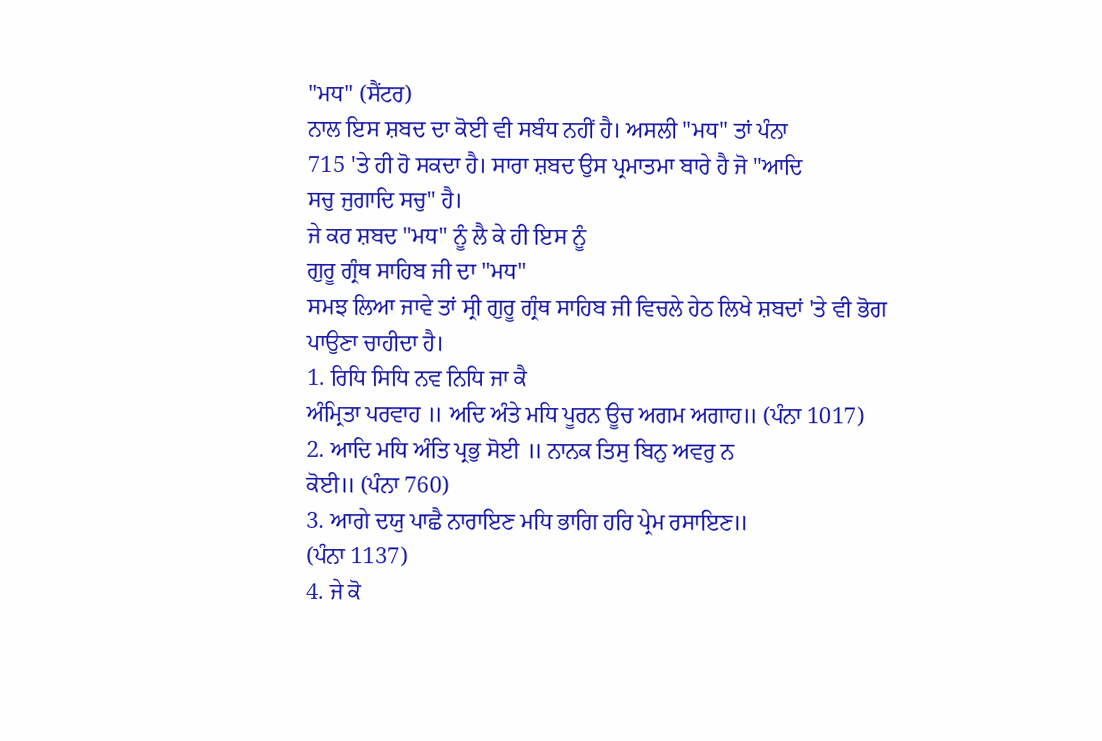"ਮਧ" (ਸੈਂਟਰ)
ਨਾਲ ਇਸ ਸ਼ਬਦ ਦਾ ਕੋਈ ਵੀ ਸਬੰਧ ਨਹੀਂ ਹੈ। ਅਸਲੀ "ਮਧ" ਤਾਂ ਪੰਨਾ
715 'ਤੇ ਹੀ ਹੋ ਸਕਦਾ ਹੈ। ਸਾਰਾ ਸ਼ਬਦ ਉਸ ਪ੍ਰਮਾਤਮਾ ਬਾਰੇ ਹੈ ਜੋ "ਆਦਿ
ਸਚੁ ਜੁਗਾਦਿ ਸਚੁ" ਹੈ।
ਜੇ ਕਰ ਸ਼ਬਦ "ਮਧ" ਨੂੰ ਲੈ ਕੇ ਹੀ ਇਸ ਨੂੰ
ਗੁਰੂ ਗ੍ਰੰਥ ਸਾਹਿਬ ਜੀ ਦਾ "ਮਧ"
ਸਮਝ ਲਿਆ ਜਾਵੇ ਤਾਂ ਸ੍ਰੀ ਗੁਰੂ ਗ੍ਰੰਥ ਸਾਹਿਬ ਜੀ ਵਿਚਲੇ ਹੇਠ ਲਿਖੇ ਸ਼ਬਦਾਂ 'ਤੇ ਵੀ ਭੋਗ
ਪਾਉਣਾ ਚਾਹੀਦਾ ਹੈ।
1. ਰਿਧਿ ਸਿਧਿ ਨਵ ਨਿਧਿ ਜਾ ਕੈ
ਅੰਮ੍ਰਿਤਾ ਪਰਵਾਹ ॥ ਅਦਿ ਅੰਤੇ ਮਧਿ ਪੂਰਨ ਊਚ ਅਗਮ ਅਗਾਹ॥ (ਪੰਨਾ 1017)
2. ਆਦਿ ਮਧਿ ਅੰਤਿ ਪ੍ਰਭੁ ਸੋਈ ॥ ਨਾਨਕ ਤਿਸੁ ਬਿਨੁ ਅਵਰੁ ਨ
ਕੋਈ॥ (ਪੰਨਾ 760)
3. ਆਗੇ ਦਯੁ ਪਾਛੈ ਨਾਰਾਇਣ ਮਧਿ ਭਾਗਿ ਹਰਿ ਪ੍ਰੇਮ ਰਸਾਇਣ॥
(ਪੰਨਾ 1137)
4. ਜੇ ਕੋ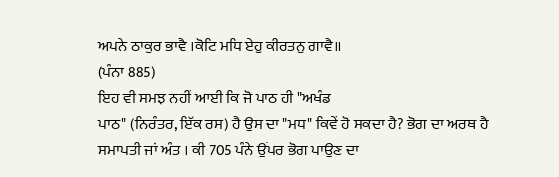ਅਪਨੇ ਠਾਕੁਰ ਭਾਵੈ ।ਕੋਟਿ ਮਧਿ ਏਹੁ ਕੀਰਤਨੁ ਗਾਵੈ॥
(ਪੰਨਾ 885)
ਇਹ ਵੀ ਸਮਝ ਨਹੀਂ ਆਈ ਕਿ ਜੋ ਪਾਠ ਹੀ "ਅਖੰਡ
ਪਾਠ" (ਨਿਰੰਤਰ, ਇੱਕ ਰਸ) ਹੈ ਉਸ ਦਾ "ਮਧ" ਕਿਵੇਂ ਹੋ ਸਕਦਾ ਹੈ? ਭੋਗ ਦਾ ਅਰਥ ਹੈ
ਸਮਾਪਤੀ ਜਾਂ ਅੰਤ । ਕੀ 705 ਪੰਨੇ ਉਂਪਰ ਭੋਗ ਪਾਉਣ ਦਾ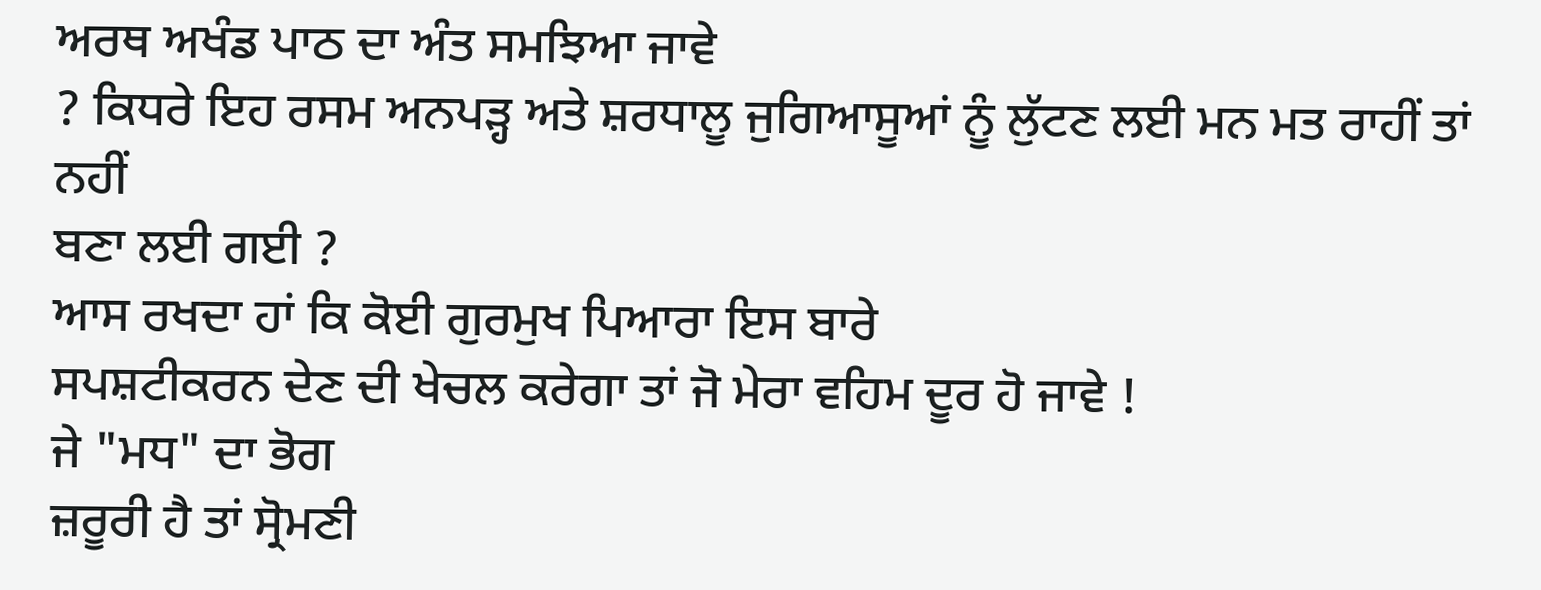ਅਰਥ ਅਖੰਡ ਪਾਠ ਦਾ ਅੰਤ ਸਮਝਿਆ ਜਾਵੇ
? ਕਿਧਰੇ ਇਹ ਰਸਮ ਅਨਪੜ੍ਹ ਅਤੇ ਸ਼ਰਧਾਲੂ ਜੁਗਿਆਸੂਆਂ ਨੂੰ ਲੁੱਟਣ ਲਈ ਮਨ ਮਤ ਰਾਹੀਂ ਤਾਂ ਨਹੀਂ
ਬਣਾ ਲਈ ਗਈ ?
ਆਸ ਰਖਦਾ ਹਾਂ ਕਿ ਕੋਈ ਗੁਰਮੁਖ ਪਿਆਰਾ ਇਸ ਬਾਰੇ
ਸਪਸ਼ਟੀਕਰਨ ਦੇਣ ਦੀ ਖੇਚਲ ਕਰੇਗਾ ਤਾਂ ਜੋ ਮੇਰਾ ਵਹਿਮ ਦੂਰ ਹੋ ਜਾਵੇ !
ਜੇ "ਮਧ" ਦਾ ਭੋਗ
ਜ਼ਰੂਰੀ ਹੈ ਤਾਂ ਸ੍ਰੋਮਣੀ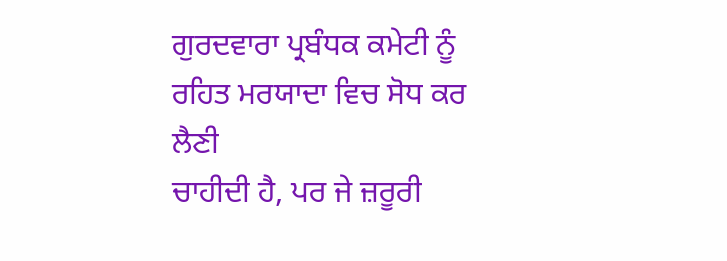ਗੁਰਦਵਾਰਾ ਪ੍ਰਬੰਧਕ ਕਮੇਟੀ ਨੂੰ ਰਹਿਤ ਮਰਯਾਦਾ ਵਿਚ ਸੋਧ ਕਰ ਲੈਣੀ
ਚਾਹੀਦੀ ਹੈ, ਪਰ ਜੇ ਜ਼ਰੂਰੀ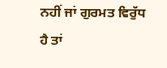ਨਹੀਂ ਜਾਂ ਗੁਰਮਤ ਵਿਰੁੱਧ ਹੈ ਤਾਂ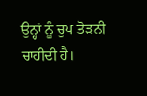ਉਨ੍ਹਾਂ ਨੂੰ ਚੁਪ ਤੋੜਨੀ
ਚਾਹੀਦੀ ਹੈ।